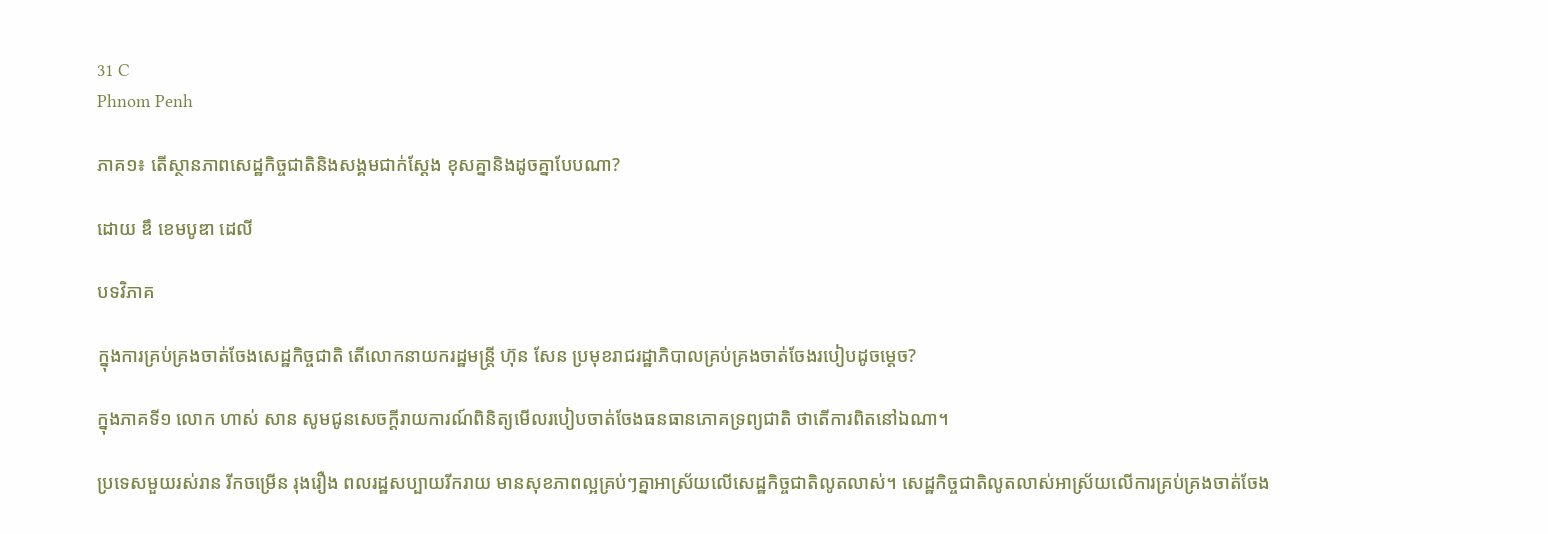31 C
Phnom Penh

ភាគ១៖ តើស្ថានភាពសេដ្ឋកិច្ចជាតិនិងសង្គមជាក់ស្តែង ខុសគ្នានិងដូចគ្នាបែបណា?

ដោយ ឌឹ ខេមបូឌា ដេលី

បទវិភាគ

ក្នុងការគ្រប់គ្រងចាត់ចែងសេដ្ឋកិច្ចជាតិ តើលោកនាយករដ្ឋមន្ត្រី ហ៊ុន សែន ប្រមុខរាជរដ្ឋាភិបាលគ្រប់គ្រងចាត់ចែងរបៀបដូចម្តេច?

ក្នុងភាគទី១ លោក ហាស់ សាន សូមជូនសេចក្តីរាយការណ៍ពិនិត្យមើលរបៀបចាត់ចែងធនធានភោគទ្រព្យជាតិ ថាតើការពិតនៅឯណា។

ប្រទេសមួយរស់រាន រីកចម្រើន រុងរឿង ពលរដ្ឋសប្បាយរីករាយ មានសុខភាពល្អគ្រប់ៗគ្នាអាស្រ័យលើសេដ្ឋកិច្ចជាតិលូតលាស់។ សេដ្ឋកិច្ចជាតិលូតលាស់អាស្រ័យលើការគ្រប់គ្រងចាត់ចែង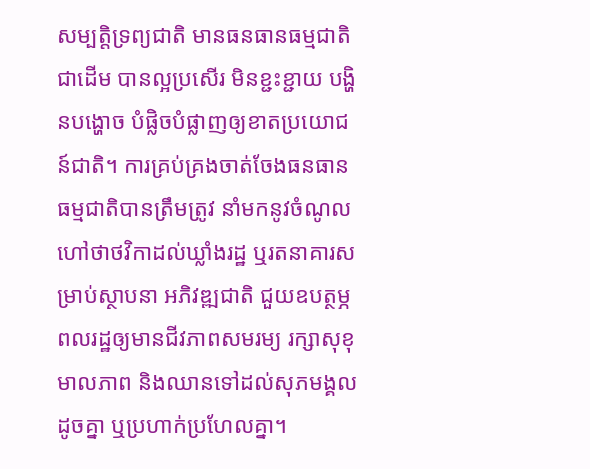សម្បត្តិទ្រព្យជាតិ មានធនធានធម្មជាតិជាដើម បានល្អប្រសើរ មិនខ្ជះខ្ជាយ បង្ហិនបង្ហោច បំផ្លិចបំផ្លាញឲ្យខាតប្រយោជន៍ជាតិ។ ការគ្រប់គ្រងចាត់ចែងធនធានធម្មជាតិបានត្រឹមត្រូវ នាំមកនូវចំណូល ហៅថាថវិកាដល់ឃ្លាំងរដ្ឋ ឬរតនាគារសម្រាប់ស្ថាបនា អភិវឌ្ឍជាតិ ជួយឧបត្ថម្ភពលរដ្ឋឲ្យមានជីវភាពសមរម្យ រក្សាសុខុមាលភាព និងឈានទៅដល់សុភមង្គលដូចគ្នា ឬប្រហាក់ប្រហែលគ្នា។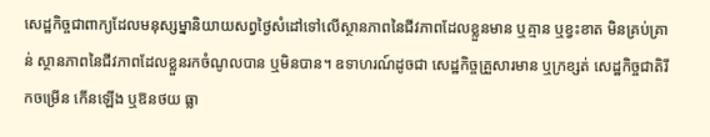សេដ្ឋកិច្ចជាពាក្យដែលមនុស្សម្នានិយាយសព្វថ្ងៃសំដៅទៅលើស្ថានភាពនៃជីវភាពដែលខ្លួនមាន ឬគ្មាន ឬខ្វះខាត មិនគ្រប់គ្រាន់ ស្ថានភាពនៃជីវភាពដែលខ្លួនរកចំណូលបាន ឬមិនបាន។ ឧទាហរណ៍ដូចជា សេដ្ឋកិច្ចគ្រួសារមាន ឬក្រខ្សត់ សេដ្ឋកិច្ចជាតិរីកចម្រើន កើនឡើង ឬឱនថយ ធ្លា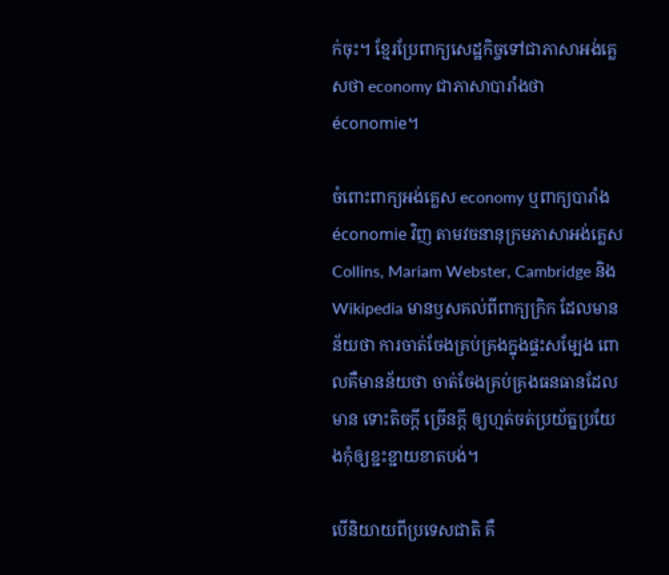ក់ចុះ។ ខ្មែរប្រែពាក្យសេដ្ឋកិច្ចទៅជាភាសាអង់គ្លេសថា economy ជាភាសាបារាំងថា économie។

ចំពោះពាក្យអង់គ្លេស economy ឬពាក្យបារាំង économie វិញ តាមវចនានុក្រមភាសាអង់គ្លេស Collins, Mariam Webster, Cambridge និង Wikipedia មានឫសគល់ពីពាក្យក្រិក ដែលមានន័យថា ការចាត់ចែងគ្រប់គ្រងក្នុងផ្ទះសម្បែង ពោលគឺមានន័យថា ចាត់ចែងគ្រប់គ្រងធនធានដែលមាន ទោះតិចក្តី ច្រើនក្តី ឲ្យហ្មត់ចត់ប្រយ័ត្នប្រយែងកុំឲ្យខ្ជះខ្ជាយខាតបង់។

បើនិយាយពីប្រទេសជាតិ គឺ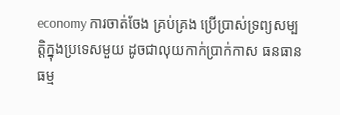economy ការចាត់ចែង គ្រប់គ្រង ប្រើប្រាស់ទ្រព្យសម្បត្តិក្នុងប្រទេសមួយ ដូចជាលុយកាក់ប្រាក់កាស ធនធានធម្ម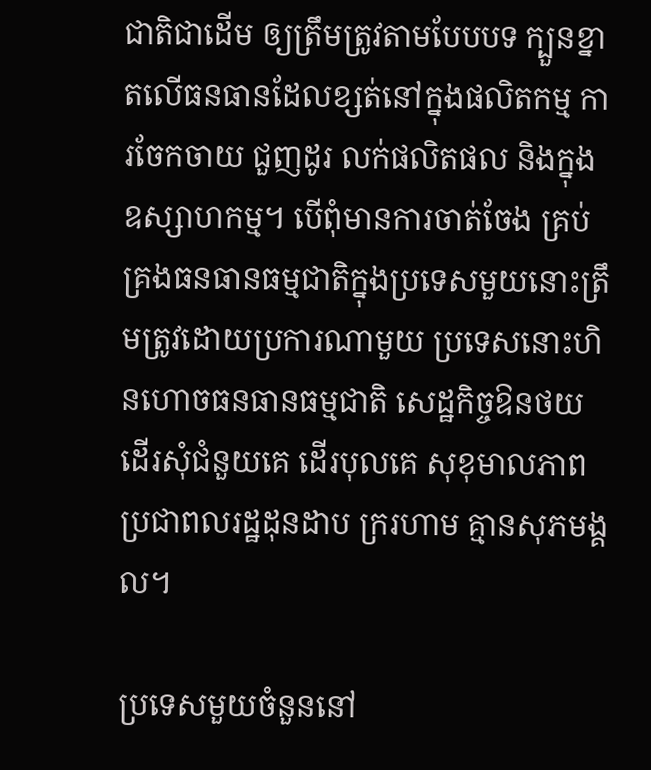ជាតិជាដើម ឲ្យត្រឹមត្រូវតាមបែបបទ ក្បួនខ្នាតលើធនធានដែលខ្សត់នៅក្នុងផលិតកម្ម ការចែកចាយ ជួញដូរ លក់ផលិតផល និងក្នុងឧស្សាហកម្ម។ បើពុំមានការចាត់ចែង គ្រប់គ្រងធនធានធម្មជាតិក្នុងប្រទេសមួយនោះត្រឹមត្រូវដោយប្រការណាមួយ ប្រទេសនោះហិនហោចធនធានធម្មជាតិ សេដ្ឋកិច្ចឱនថយ ដើរសុំជំនួយគេ ដើរបុលគេ សុខុមាលភាពប្រជាពលរដ្ឋដុនដាប ក្ររហាម គ្មានសុភមង្គល។

ប្រទេសមួយចំនួននៅ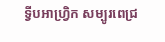ទ្វីបអាហ្វ្រិក សម្បូរពេជ្រ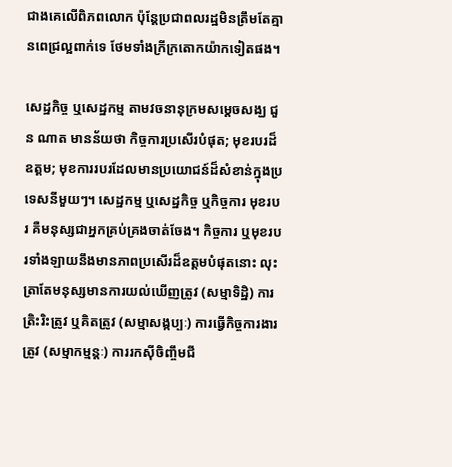ជាងគេលើពិភពលោក ប៉ុន្តែប្រជាពលរដ្ឋមិនត្រឹមតែគ្មានពេជ្រល្អពាក់ទេ ថែមទាំងក្រីក្រតោកយ៉ាកទៀតផង។

សេដ្ឋកិច្ច ឬសេដ្ឋកម្ម តាមវចនានុក្រមសម្តេចសង្ឃ ជួន ណាត មានន័យថា កិច្ចការប្រសើរបំផុត; មុខរបរដ៏ឧត្តម; មុខការរបរដែលមានប្រយោជន៍ដ៏សំខាន់ក្នុងប្រទេសនីមួយៗ។ សេដ្ឋកម្ម ឬសេដ្ឋកិច្ច ឬកិច្ចការ មុខរបរ គឺមនុស្សជាអ្នកគ្រប់គ្រងចាត់ចែង។ កិច្ចការ ឬមុខរបរទាំងឡាយនឹងមានភាពប្រសើរដ៏ឧត្តមបំផុតនោះ លុះត្រាតែមនុស្សមានការយល់ឃើញត្រូវ (សម្មាទិដ្ឋិ) ការត្រិះរិះត្រូវ ឬគិតត្រូវ (សម្មាសង្កប្បៈ) ការធ្វើកិច្ចការងារត្រូវ (សម្មាកម្មន្តៈ) ការរកស៊ីចិញ្ចឹមជី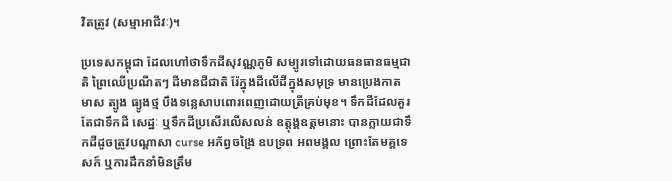វិតត្រូវ (សម្មាអាជីវៈ)។

ប្រទេសកម្ពុជា ដែលហៅថាទឹកដីសុវណ្ណភូមិ សម្បូរទៅដោយធនធានធម្មជាតិ ព្រៃឈើប្រណីតៗ ដីមានជីជាតិ រ៉ែក្នុងដីលើដីក្នុងសមុទ្រ មានប្រេងកាត មាស ត្បូង ធ្យូងថ្ម បឹងទន្លេសាបពោរពេញដោយត្រីគ្រប់មុខ។ ទឹកដីដែលគួរតែជាទឹកដី សេដ្ឋៈ ឬទឹកដីប្រសើរលើសលន់ ឧត្តុង្គឧត្តមនោះ បានក្លាយជាទឹកដីដូចត្រូវបណ្តាសា curse អភ័ព្វចង្រៃ ឧបទ្រព អពមង្គល ព្រោះតែមគ្គទេសក៍ ឬការដឹកនាំមិនត្រឹម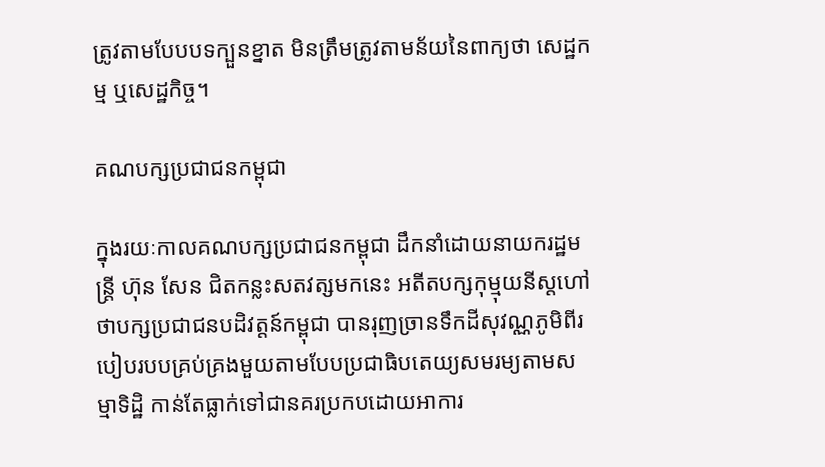ត្រូវតាមបែបបទក្បួនខ្នាត មិនត្រឹមត្រូវតាមន័យនៃពាក្យថា សេដ្ឋកម្ម ឬសេដ្ឋកិច្ច។

គណបក្សប្រជាជនកម្ពុជា

ក្នុងរយៈកាលគណបក្សប្រជាជនកម្ពុជា ដឹកនាំដោយនាយករដ្ឋមន្ត្រី ហ៊ុន សែន ជិតកន្លះសតវត្សមកនេះ អតីតបក្សកុម្មុយនីស្តហៅថាបក្សប្រជាជនបដិវត្តន៍កម្ពុជា បានរុញច្រានទឹកដីសុវណ្ណភូមិពីរបៀបរបបគ្រប់គ្រងមួយតាមបែបប្រជាធិបតេយ្យសមរម្យតាមសម្មាទិដ្ឋិ កាន់តែធ្លាក់ទៅជានគរប្រកបដោយអាការ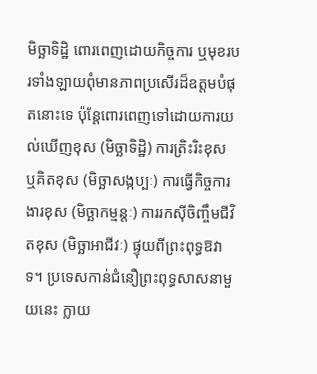មិច្ឆាទិដ្ឋិ ពោរពេញដោយកិច្ចការ ឬមុខរបរទាំងឡាយពុំមានភាពប្រសើរដ៏ឧត្តមបំផុតនោះទេ ប៉ុន្តែពោរពេញទៅដោយការយល់ឃើញខុស (មិច្ឆាទិដ្ឋិ) ការត្រិះរិះខុស ឬគិតខុស (មិច្ឆាសង្កប្បៈ) ការធ្វើកិច្ចការងារខុស (មិច្ឆាកម្មន្តៈ) ការរកស៊ីចិញ្ចឹមជីវិតខុស (មិច្ឆាអាជីវៈ) ផ្ទុយពីព្រះពុទ្ធឱវាទ។ ប្រទេសកាន់ជំនឿព្រះពុទ្ធសាសនាមួយនេះ ក្លាយ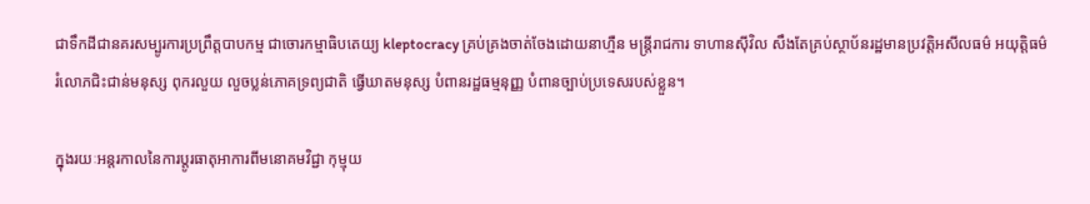ជាទឹកដីជានគរសម្បូរការប្រព្រឹត្តបាបកម្ម ជាចោរកម្មាធិបតេយ្យ kleptocracy គ្រប់គ្រងចាត់ចែងដោយនាហ្មឺន មន្ត្រីរាជការ ទាហានស៊ីវិល សឹងតែគ្រប់ស្ថាប័នរដ្ឋមានប្រវត្តិអសីលធម៌ អយុត្តិធម៌ រំលោភជិះជាន់មនុស្ស ពុករលួយ លួចប្លន់ភោគទ្រព្យជាតិ ធ្វើឃាតមនុស្ស បំពានរដ្ឋធម្មនុញ្ញ បំពានច្បាប់ប្រទេសរបស់ខ្លួន។

ក្នុងរយៈអន្តរកាលនៃការប្តូរធាតុអាការពីមនោគមវិជ្ជា កុម្មុយ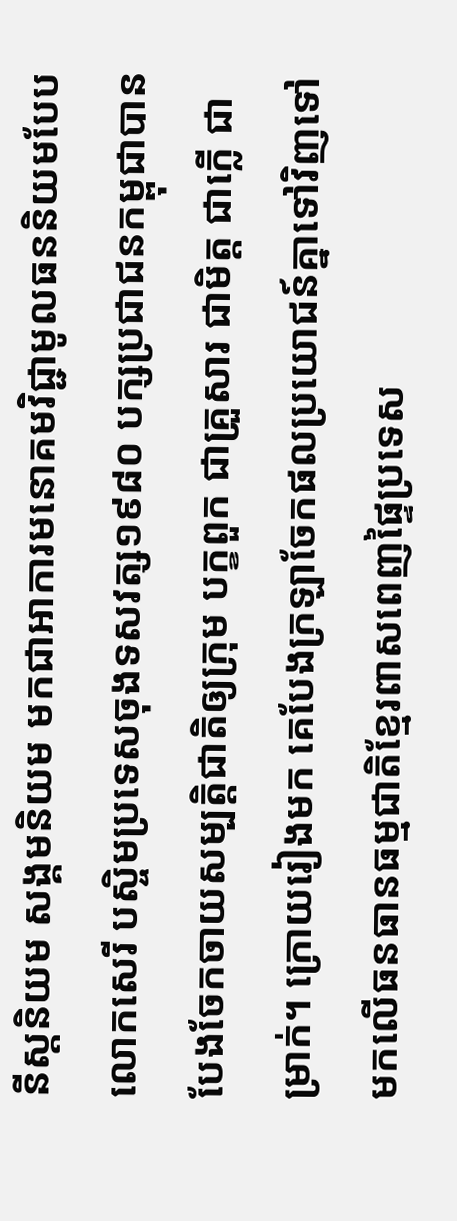នីស្តនិយម សង្គមនិយម មកជាអាការមនោគមវិជ្ជាមូលធននិយមបែបលោកសេរី បស្ចិមប្រទេសចុងទសវត្ស១៩៨០ បក្សប្រជាជនកម្ពុជាបានបែងចែកចាយសម្បត្តិជាតិឲ្យក្រុម បក្ខពួក ជាគ្រួសារ ជាមិត្ត ជាក្លើ ជាម្រាក់។ ក្រោយរៀងមក គេបែងក្រឡាចែកផលប្រយោជន៍គ្នាទៅវិញទៅមកលើធនធានធម្មជាតិខ្មែរពាសពេញផ្ទៃប្រទេស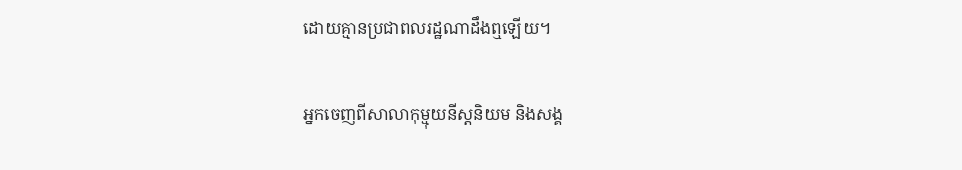ដោយគ្មានប្រជាពលរដ្ឋណាដឹងឮឡើយ។

អ្នកចេញពីសាលាកុម្មុយនីស្តនិយម និងសង្គ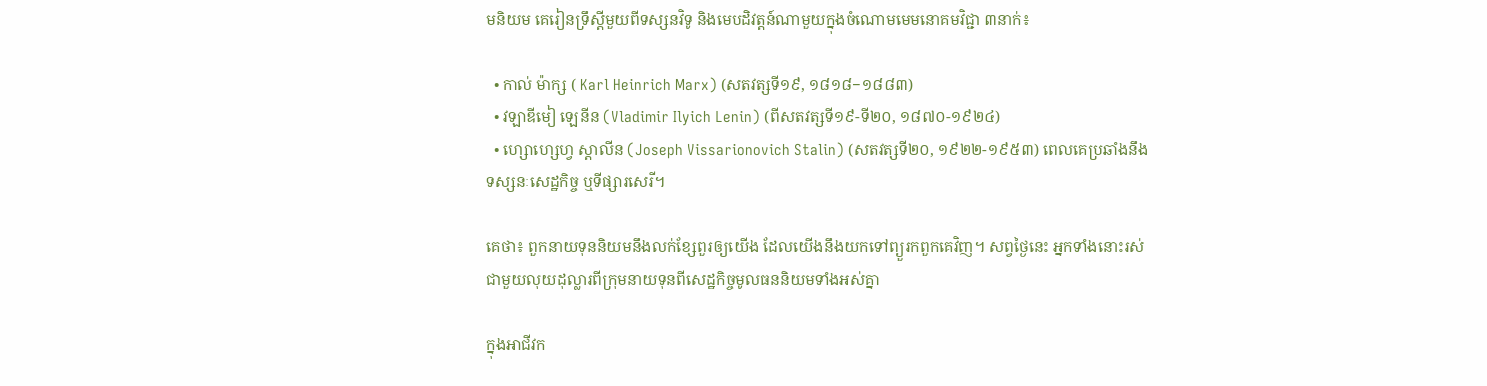មនិយម គេរៀនទ្រឹស្ដីមួយពីទស្សនវិទូ និងមេបដិវត្តន៍ណាមួយក្នុងចំណោមមេមនោគមវិជ្ជា ៣នាក់៖

  • កាល់ ម៉ាក្ស ( Karl Heinrich Marx) (សតវត្សទី១៩, ១៨១៨−១៨៨៣)
  • វឡាឌីមៀ ឡេនីន (Vladimir Ilyich Lenin) (ពីសតវត្សទី១៩-ទី២០, ១៨៧០-១៩២៤)
  • ហ្សោហ្សេហ្វ ស្តាលីន (Joseph Vissarionovich Stalin) (សតវត្សទី២០, ១៩២២-១៩៥៣) ពេលគេប្រឆាំងនឹងទស្សនៈសេដ្ឋកិច្ច ឬទីផ្សារសេរី។

គេថា៖ ពួកនាយទុននិយមនឹងលក់ខ្សែពួរឲ្យយើង ដែលយើងនឹងយកទៅព្យួរកពួកគេវិញ។ សព្វថ្ងៃនេះ អ្នកទាំងនោះរស់ជាមួយលុយដុល្លារពីក្រុមនាយទុនពីសេដ្ឋកិច្ចមូលធននិយមទាំងអស់គ្នា

ក្នុងអាជីវក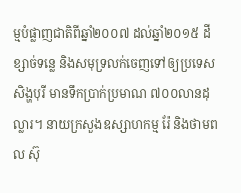ម្មបំផ្លាញជាតិពីឆ្នាំ២០០៧ ដល់ឆ្នាំ២០១៥ ដីខ្សាច់ទន្លេ និងសមុទ្រលក់ចេញទៅឲ្យប្រទេសសិង្ហបុរី មានទឹកប្រាក់ប្រមាណ ៧០០លានដុល្លារ។ នាយក្រសួងឧស្សាហកម្ម រ៉ែ និងថាមពល ស៊ុ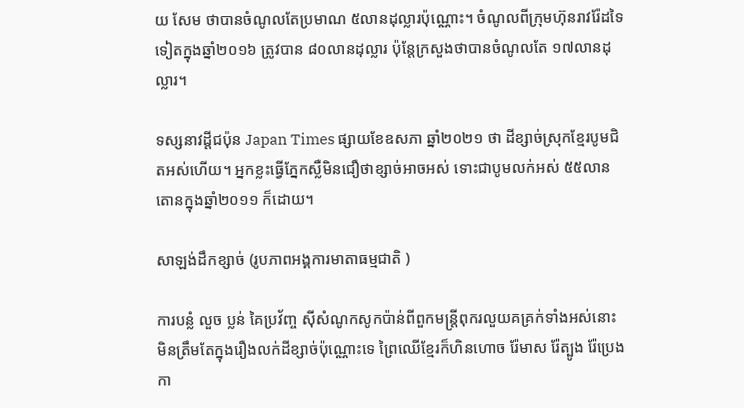យ សែម ថាបានចំណូលតែប្រមាណ ៥លានដុល្លារប៉ុណ្ណោះ។ ចំណូលពីក្រុមហ៊ុនរាវរ៉ែដទៃទៀតក្នុងឆ្នាំ២០១៦ ត្រូវបាន ៨០លានដុល្លារ ប៉ុន្តែក្រសួងថាបានចំណូលតែ ១៧លានដុល្លារ។

ទស្សនាវដី្តជប៉ុន Japan Times ផ្សាយខែឧសភា ឆ្នាំ២០២១ ថា ដីខ្សាច់ស្រុកខ្មែរបូមជិតអស់ហើយ។ អ្នកខ្លះធ្វើភ្នែកស្លឺមិនជឿថាខ្សាច់អាចអស់ ទោះជាបូមលក់អស់ ៥៥លានតោនក្នុងឆ្នាំ២០១១ ក៏ដោយ។

សាឡង់ដឹកខ្សាច់ (រូបភាពអង្គការមាតាធម្មជាតិ )

ការបន្លំ លួច ប្លន់ គៃប្រវ័ញ្ច ស៊ីសំណូកសូកប៉ាន់ពីពួកមន្ត្រីពុករលួយគគ្រក់ទាំងអស់នោះ មិនត្រឹមតែក្នុងរឿងលក់ដីខ្សាច់ប៉ុណ្ណោះទេ ព្រៃឈើខ្មែរក៏ហិនហោច រ៉ែមាស រ៉ែត្បូង រ៉ែប្រេងកា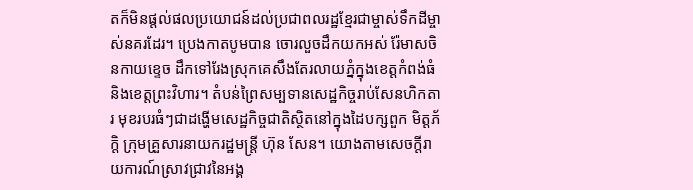តក៏មិនផ្តល់ផលប្រយោជន៍ដល់ប្រជាពលរដ្ឋខ្មែរជាម្ចាស់ទឹកដីម្ចាស់នគរដែរ។ ប្រេងកាតបូមបាន ចោរលួចដឹកយកអស់ រ៉ែមាសចិនកាយខ្ទេច ដឹកទៅរែងស្រុកគេសឹងតែរលាយភ្នំក្នុងខេត្តកំពង់ធំ និងខេត្តព្រះវិហារ។ តំបន់ព្រៃសម្បទានសេដ្ឋកិច្ចរាប់សែនហិកតារ មុខរបរធំៗជាដង្ហើមសេដ្ឋកិច្ចជាតិស្ថិតនៅក្នុងដៃបក្សពួក មិត្តភ័ក្ដិ ក្រុមគ្រួសារនាយករដ្ឋមន្ត្រី ហ៊ុន សែន។ យោងតាមសេចក្តីរាយការណ៍ស្រាវជ្រាវនៃអង្គ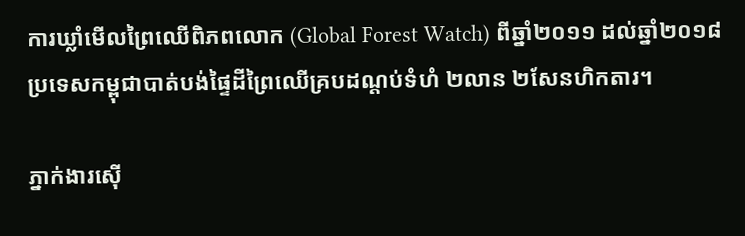ការឃ្លាំមើលព្រៃឈើពិភពលោក (Global Forest Watch) ពីឆ្នាំ២០១១ ដល់ឆ្នាំ២០១៨ ប្រទេសកម្ពុជាបាត់បង់ផ្ទៃដីព្រៃឈើគ្របដណ្តប់ទំហំ ២លាន ២សែនហិកតារ។

ភ្នាក់ងារស៊ើ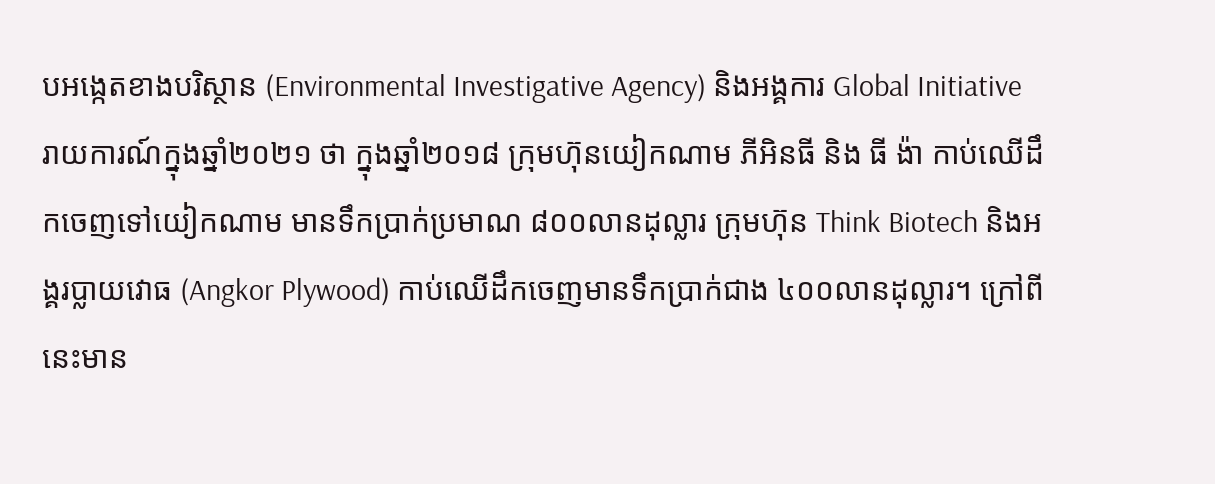បអង្កេតខាងបរិស្ថាន (Environmental Investigative Agency) និងអង្គការ Global Initiative រាយការណ៍ក្នុងឆ្នាំ២០២១ ថា ក្នុងឆ្នាំ២០១៨ ក្រុមហ៊ុនយៀកណាម ភីអិនធី និង ធី ង៉ា កាប់ឈើដឹកចេញទៅយៀកណាម មានទឹកប្រាក់ប្រមាណ ៨០០លានដុល្លារ ក្រុមហ៊ុន Think Biotech និងអង្គរប្លាយវោធ (Angkor Plywood) កាប់ឈើដឹកចេញមានទឹកប្រាក់ជាង ៤០០លានដុល្លារ។ ក្រៅពីនេះមាន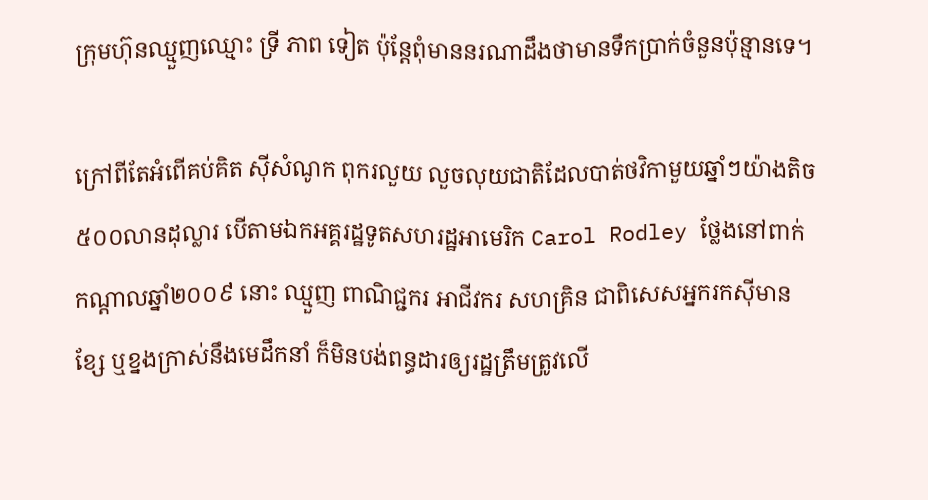ក្រុមហ៊ុនឈ្មួញឈ្មោះ ទ្រី ភាព ទៀត ប៉ុន្តែពុំមាននរណាដឹងថាមានទឹកប្រាក់ចំនួនប៉ុន្មានទេ។

ក្រៅពីតែអំពើគប់គិត ស៊ីសំណូក ពុករលួយ លួចលុយជាតិដែលបាត់ថវិកាមួយឆ្នាំៗយ៉ាងតិច ៥០០លានដុល្លារ បើតាមឯកអគ្គរដ្ឋទូតសហរដ្ឋអាមេរិក Carol Rodley ថ្លែងនៅពាក់កណ្តាលឆ្នាំ២០០៩ នោះ ឈ្មួញ ពាណិជ្ជករ អាជីវករ សហគ្រិន ជាពិសេសអ្នករកស៊ីមានខ្សែ ឬខ្នងក្រាស់នឹងមេដឹកនាំ ក៏មិនបង់ពន្ធដារឲ្យរដ្ឋត្រឹមត្រូវលើ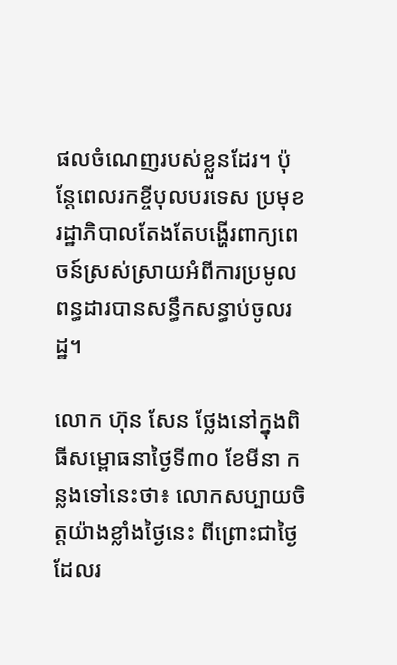ផលចំណេញរបស់ខ្លួនដែរ។ ប៉ុន្តែពេលរកខ្ចីបុលបរទេស ប្រមុខរដ្ឋាភិបាលតែងតែបង្ហើរពាក្យពេចន៍ស្រស់ស្រាយអំពីការប្រមូលពន្ធដារបានសន្ធឹកសន្ធាប់ចូលរដ្ឋ។

លោក ហ៊ុន សែន ថ្លែងនៅក្នុងពិធីសម្ពោធនាថ្ងៃទី៣០ ខែមីនា កន្លងទៅនេះថា៖ លោកសប្បាយចិត្តយ៉ាងខ្លាំងថ្ងៃនេះ ពីព្រោះជាថ្ងៃដែលរ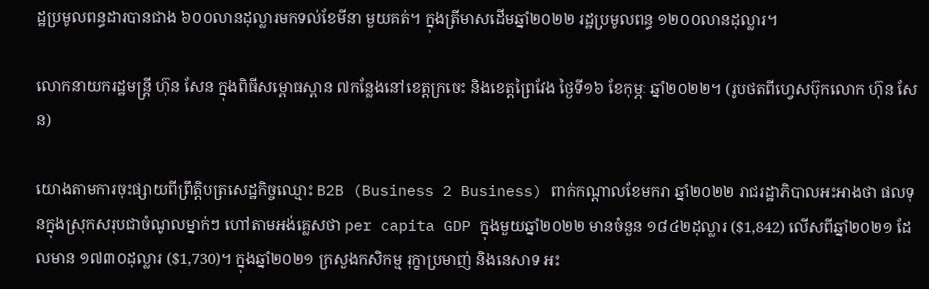ដ្ឋប្រមូលពន្ធដារបានជាង ៦០០លានដុល្លារមកទល់ខែមីនា មួយគត់។ ក្នុងត្រីមាសដើមឆ្នាំ២០២២ រដ្ឋប្រមូលពន្ធ ១២០០លានដុល្លារ។

លោកនាយករដ្ឋមន្ត្រី ហ៊ុន សែន ក្នុងពិធីសម្ពោធស្ពាន ៧កន្លែងនៅខេត្តក្រចេះ និងខេត្តព្រៃវែង ថ្ងៃទី១៦ ខែកុម្ភៈ ឆ្នាំ២០២២។ (រូបថតពីហ្វេសប៊ុកលោក ហ៊ុន សែន)

យោងតាមការចុះផ្សាយពីព្រឹត្តិបត្រសេដ្ឋកិច្ចឈ្មោះ B2B (Business 2 Business) ពាក់កណ្តាលខែមករា ឆ្នាំ២០២២ រាជរដ្ឋាភិបាលអះអាងថា ផលទុនក្នុងស្រុកសរុបជាចំណូលម្នាក់ៗ ហៅតាមអង់គ្លេសថា per capita GDP ក្នុងមួយឆ្នាំ២០២២ មានចំនួន ១៨៤២ដុល្លារ ($1,842) លើសពីឆ្នាំ២០២១ ដែលមាន ១៧៣០ដុល្លារ ($1,730)។ ក្នុងឆ្នាំ២០២១ ក្រសួងកសិកម្ម រុក្ខាប្រមាញ់ និងនេសាទ អះ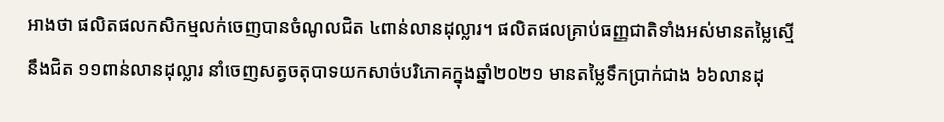អាងថា ផលិតផលកសិកម្មលក់ចេញបានចំណូលជិត ៤ពាន់លានដុល្លារ។ ផលិតផលគ្រាប់ធញ្ញជាតិទាំងអស់មានតម្លៃស្មើនឹងជិត ១១ពាន់លានដុល្លារ នាំចេញសត្វចតុបាទយកសាច់បរិភោគក្នុងឆ្នាំ២០២១ មានតម្លៃទឹកប្រាក់ជាង ៦៦លានដុ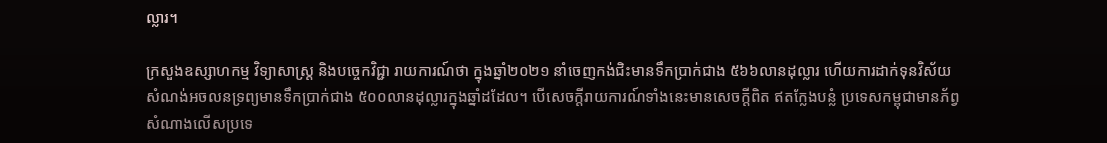ល្លារ។

ក្រសួងឧស្សាហកម្ម វិទ្យាសាស្ត្រ និងបច្ចេកវិជ្ជា រាយការណ៍ថា ក្នុងឆ្នាំ២០២១ នាំចេញកង់ជិះមានទឹកប្រាក់ជាង ៥៦៦លានដុល្លារ ហើយការដាក់ទុនវិស័យសំណង់អចលនទ្រព្យមានទឹកប្រាក់ជាង ៥០០លានដុល្លារក្នុងឆ្នាំដដែល។ បើសេចក្តីរាយការណ៍ទាំងនេះមានសេចក្តីពិត ឥតក្លែងបន្លំ ប្រទេសកម្ពុជាមានភ័ព្វសំណាងលើសប្រទេ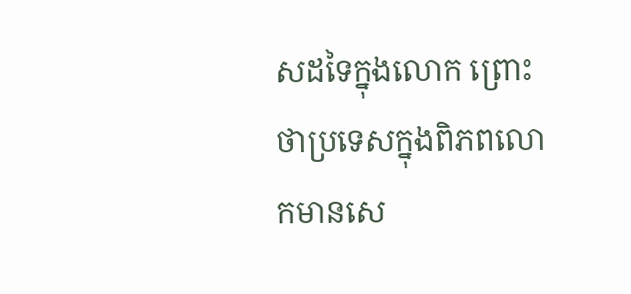សដទៃក្នុងលោក ព្រោះថាប្រទេសក្នុងពិភពលោកមានសេ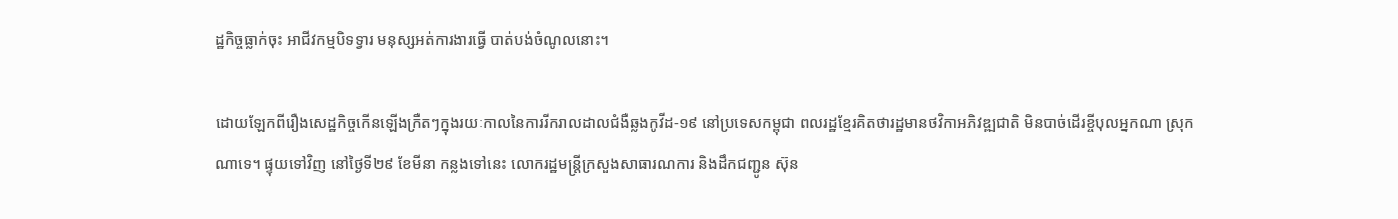ដ្ឋកិច្ចធ្លាក់ចុះ អាជីវកម្មបិទទ្វារ មនុស្សអត់ការងារធ្វើ បាត់បង់ចំណូលនោះ។

ដោយឡែកពីរឿងសេដ្ឋកិច្ចកើនឡើងក្រឺតៗក្នុងរយៈកាលនៃការរីករាលដាលជំងឺឆ្លងកូវីដ-១៩ នៅប្រទេសកម្ពុជា ពលរដ្ឋខ្មែរគិតថារដ្ឋមានថវិកាអភិវឌ្ឍជាតិ មិនបាច់ដើរខ្ចីបុលអ្នកណា ស្រុកណាទេ។ ផ្ទុយទៅវិញ នៅថ្ងៃទី២៩ ខែមីនា កន្លងទៅនេះ លោករដ្ឋមន្ត្រីក្រសួងសាធារណការ និងដឹកជញ្ជូន ស៊ុន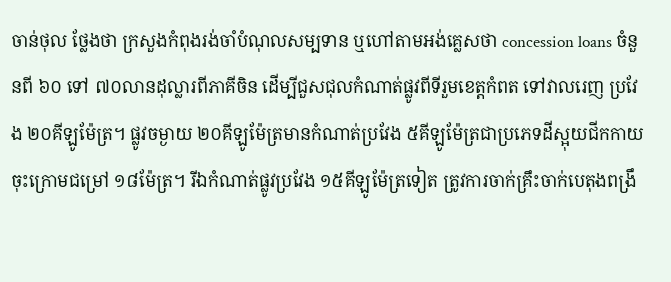ចាន់ថុល ថ្លែងថា ក្រសួងកំពុងរង់ចាំបំណុលសម្បទាន ឬហៅតាមអង់គ្លេសថា concession loans ចំនួនពី ៦០ ទៅ ៧០លានដុល្លារពីភាគីចិន ដើម្បីជួសជុលកំណាត់ផ្លូវពីទីរួមខេត្តកំពត ទៅវាលរេញ ប្រវែង ២០គីឡូម៉ែត្រ។ ផ្លូវចម្ងាយ ២០គីឡូម៉ែត្រមានកំណាត់ប្រវែង ៥គីឡូម៉ែត្រជាប្រភេទដីស្អុយជីកកាយចុះក្រោមជម្រៅ ១៨ម៉ែត្រ។ រីឯកំណាត់ផ្លូវប្រវែង ១៥គីឡូម៉ែត្រទៀត ត្រូវការចាក់គ្រឹះចាក់បេតុងពង្រឹ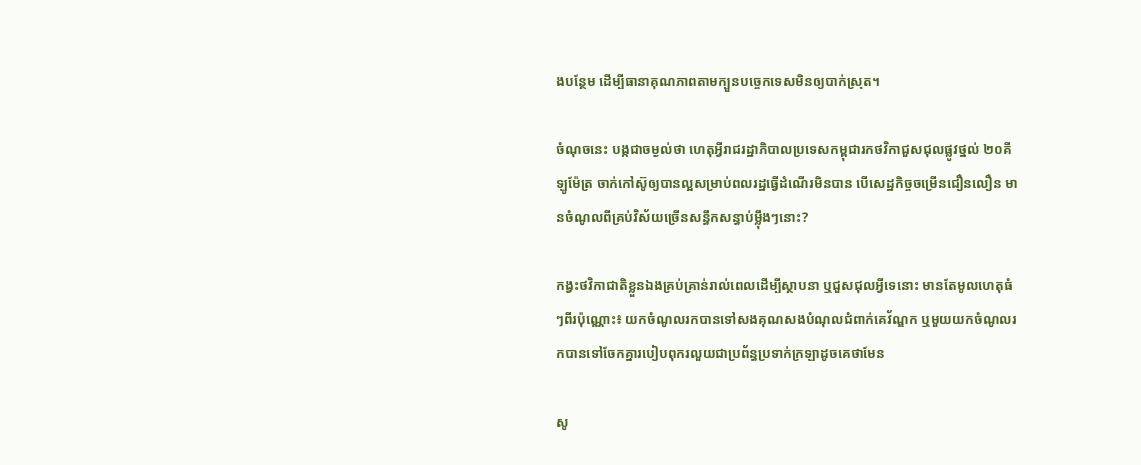ងបន្ថែម ដើម្បីធានាគុណភាពតាមក្បួនបច្ចេកទេសមិនឲ្យបាក់ស្រុត។

ចំណុចនេះ បង្កជាចម្ងល់ថា ហេតុអ្វីរាជរដ្ឋាភិបាលប្រទេសកម្ពុជារកថវិកាជួសជុលផ្លូវថ្នល់ ២០គីឡូម៉ែត្រ ចាក់កៅស៊ូឲ្យបានល្អសម្រាប់ពលរដ្ឋធ្វើដំណើរមិនបាន បើសេដ្ឋកិច្ចចម្រើនជឿនលឿន មានចំណូលពីគ្រប់វិស័យច្រើនសន្ធឹកសន្ធាប់ម្ល៉ឹងៗនោះ?

កង្វះថវិកាជាតិខ្លួនឯងគ្រប់គ្រាន់រាល់ពេលដើម្បីស្ថាបនា ឬជួសជុលអ្វីទេនោះ មានតែមូលហេតុធំៗពីរប៉ុណ្ណោះ៖ យកចំណូលរកបានទៅសងគុណសងបំណុលជំពាក់គេវ័ណ្ឌក ឬមួយយកចំណូលរកបានទៅចែកគ្នារបៀបពុករលួយជាប្រព័ន្ធប្រទាក់ក្រឡាដូចគេថាមែន

សូ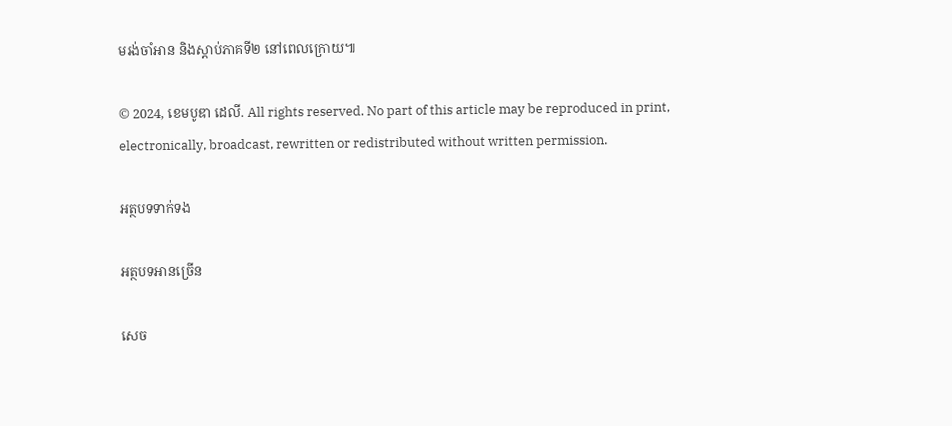មរង់ចាំអាន និងស្តាប់ភាគទី២ នៅពេលក្រោយ៕

© 2024, ខេមបូឌា ដេលី. All rights reserved. No part of this article may be reproduced in print, electronically, broadcast, rewritten or redistributed without written permission.

អត្ថបទទាក់ទង

អត្ថបទអានច្រើន

សេច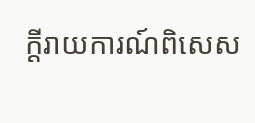ក្ដីរាយការណ៍ពិសេស